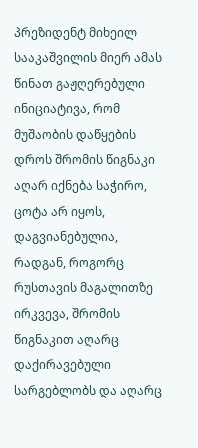პრეზიდენტ მიხეილ სააკაშვილის მიერ ამას წინათ გაჟღერებული ინიციატივა, რომ მუშაობის დაწყების დროს შრომის წიგნაკი აღარ იქნება საჭირო, ცოტა არ იყოს, დაგვიანებულია, რადგან, როგორც რუსთავის მაგალითზე ირკვევა, შრომის წიგნაკით აღარც დაქირავებული სარგებლობს და აღარც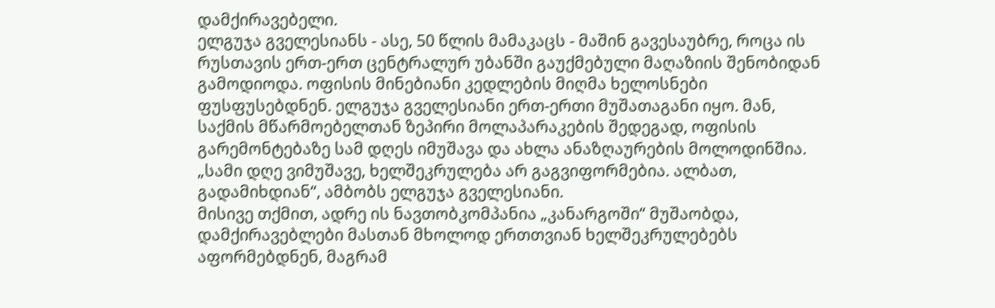დამქირავებელი.
ელგუჯა გველესიანს - ასე, 50 წლის მამაკაცს - მაშინ გავესაუბრე, როცა ის რუსთავის ერთ-ერთ ცენტრალურ უბანში გაუქმებული მაღაზიის შენობიდან გამოდიოდა. ოფისის მინებიანი კედლების მიღმა ხელოსნები ფუსფუსებდნენ. ელგუჯა გველესიანი ერთ-ერთი მუშათაგანი იყო. მან, საქმის მწარმოებელთან ზეპირი მოლაპარაკების შედეგად, ოფისის გარემონტებაზე სამ დღეს იმუშავა და ახლა ანაზღაურების მოლოდინშია.
„სამი დღე ვიმუშავე, ხელშეკრულება არ გაგვიფორმებია. ალბათ, გადამიხდიან“, ამბობს ელგუჯა გველესიანი.
მისივე თქმით, ადრე ის ნავთობკომპანია „კანარგოში“ მუშაობდა, დამქირავებლები მასთან მხოლოდ ერთთვიან ხელშეკრულებებს აფორმებდნენ, მაგრამ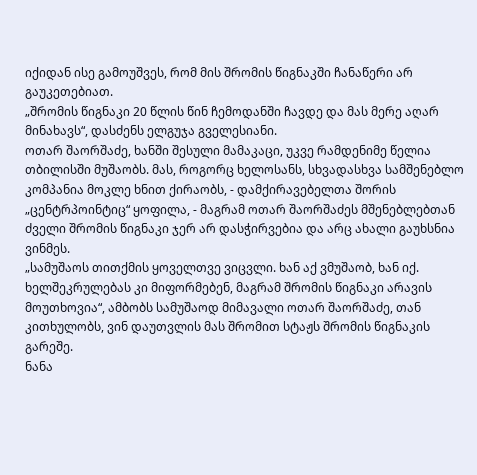იქიდან ისე გამოუშვეს, რომ მის შრომის წიგნაკში ჩანაწერი არ გაუკეთებიათ.
„შრომის წიგნაკი 20 წლის წინ ჩემოდანში ჩავდე და მას მერე აღარ მინახავს“, დასძენს ელგუჯა გველესიანი.
ოთარ შაორშაძე, ხანში შესული მამაკაცი, უკვე რამდენიმე წელია თბილისში მუშაობს. მას, როგორც ხელოსანს, სხვადასხვა სამშენებლო კომპანია მოკლე ხნით ქირაობს, - დამქირავებელთა შორის „ცენტრპოინტიც“ ყოფილა, - მაგრამ ოთარ შაორშაძეს მშენებლებთან ძველი შრომის წიგნაკი ჯერ არ დასჭირვებია და არც ახალი გაუხსნია ვინმეს.
„სამუშაოს თითქმის ყოველთვე ვიცვლი. ხან აქ ვმუშაობ, ხან იქ. ხელშეკრულებას კი მიფორმებენ, მაგრამ შრომის წიგნაკი არავის მოუთხოვია“, ამბობს სამუშაოდ მიმავალი ოთარ შაორშაძე, თან კითხულობს, ვინ დაუთვლის მას შრომით სტაჟს შრომის წიგნაკის გარეშე.
ნანა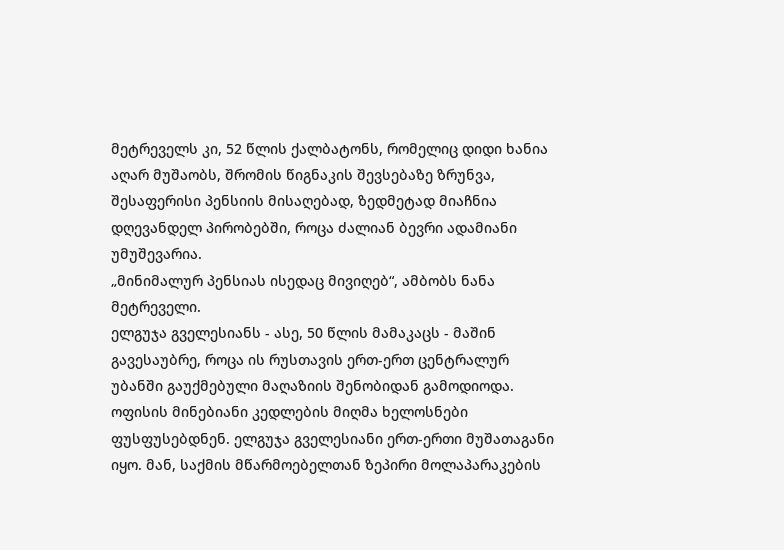მეტრეველს კი, 52 წლის ქალბატონს, რომელიც დიდი ხანია აღარ მუშაობს, შრომის წიგნაკის შევსებაზე ზრუნვა, შესაფერისი პენსიის მისაღებად, ზედმეტად მიაჩნია დღევანდელ პირობებში, როცა ძალიან ბევრი ადამიანი უმუშევარია.
„მინიმალურ პენსიას ისედაც მივიღებ“, ამბობს ნანა მეტრეველი.
ელგუჯა გველესიანს - ასე, 50 წლის მამაკაცს - მაშინ გავესაუბრე, როცა ის რუსთავის ერთ-ერთ ცენტრალურ უბანში გაუქმებული მაღაზიის შენობიდან გამოდიოდა. ოფისის მინებიანი კედლების მიღმა ხელოსნები ფუსფუსებდნენ. ელგუჯა გველესიანი ერთ-ერთი მუშათაგანი იყო. მან, საქმის მწარმოებელთან ზეპირი მოლაპარაკების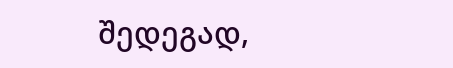შედეგად,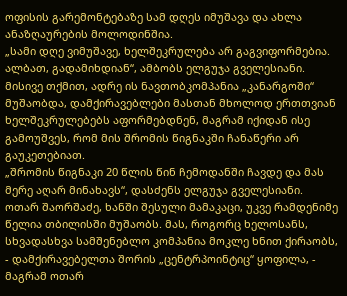ოფისის გარემონტებაზე სამ დღეს იმუშავა და ახლა ანაზღაურების მოლოდინშია.
„სამი დღე ვიმუშავე, ხელშეკრულება არ გაგვიფორმებია. ალბათ, გადამიხდიან“, ამბობს ელგუჯა გველესიანი.
მისივე თქმით, ადრე ის ნავთობკომპანია „კანარგოში“ მუშაობდა, დამქირავებლები მასთან მხოლოდ ერთთვიან ხელშეკრულებებს აფორმებდნენ, მაგრამ იქიდან ისე გამოუშვეს, რომ მის შრომის წიგნაკში ჩანაწერი არ გაუკეთებიათ.
„შრომის წიგნაკი 20 წლის წინ ჩემოდანში ჩავდე და მას მერე აღარ მინახავს“, დასძენს ელგუჯა გველესიანი.
ოთარ შაორშაძე, ხანში შესული მამაკაცი, უკვე რამდენიმე წელია თბილისში მუშაობს. მას, როგორც ხელოსანს, სხვადასხვა სამშენებლო კომპანია მოკლე ხნით ქირაობს, - დამქირავებელთა შორის „ცენტრპოინტიც“ ყოფილა, - მაგრამ ოთარ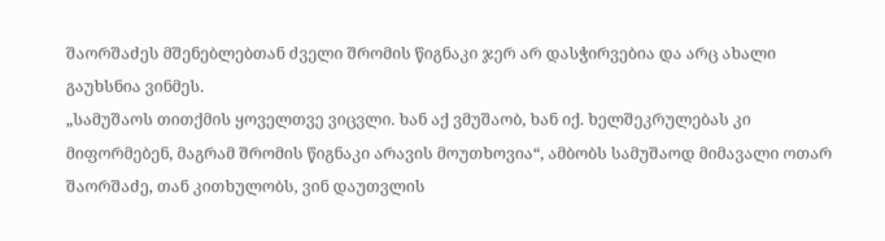შაორშაძეს მშენებლებთან ძველი შრომის წიგნაკი ჯერ არ დასჭირვებია და არც ახალი გაუხსნია ვინმეს.
„სამუშაოს თითქმის ყოველთვე ვიცვლი. ხან აქ ვმუშაობ, ხან იქ. ხელშეკრულებას კი მიფორმებენ, მაგრამ შრომის წიგნაკი არავის მოუთხოვია“, ამბობს სამუშაოდ მიმავალი ოთარ შაორშაძე, თან კითხულობს, ვინ დაუთვლის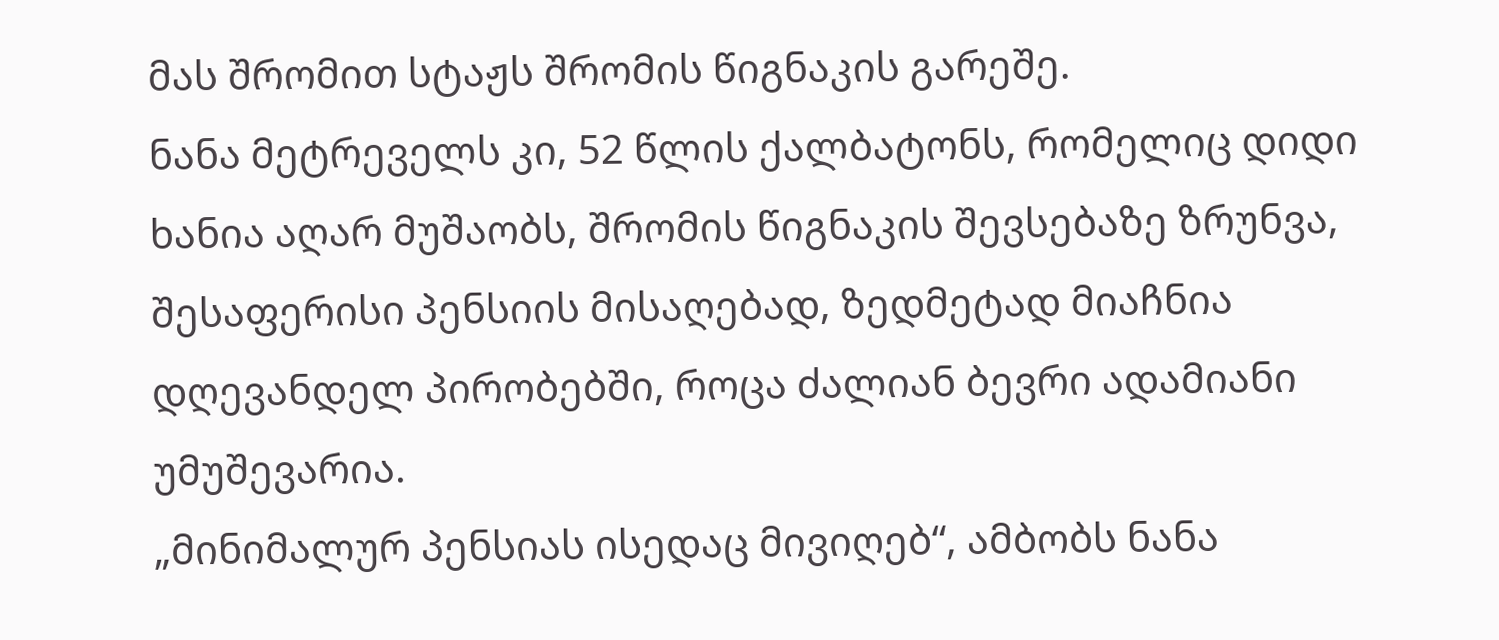მას შრომით სტაჟს შრომის წიგნაკის გარეშე.
ნანა მეტრეველს კი, 52 წლის ქალბატონს, რომელიც დიდი ხანია აღარ მუშაობს, შრომის წიგნაკის შევსებაზე ზრუნვა, შესაფერისი პენსიის მისაღებად, ზედმეტად მიაჩნია დღევანდელ პირობებში, როცა ძალიან ბევრი ადამიანი უმუშევარია.
„მინიმალურ პენსიას ისედაც მივიღებ“, ამბობს ნანა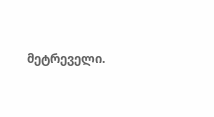მეტრეველი.